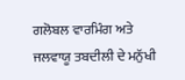ਗਲੋਬਲ ਵਾਰਮਿੰਗ ਅਤੇ ਜਲਵਾਯੂ ਤਬਦੀਲੀ ਦੇ ਮਨੁੱਖੀ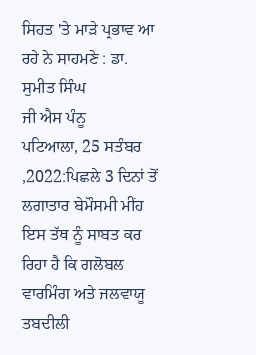ਸਿਹਤ 'ਤੇ ਮਾੜੇ ਪ੍ਰਭਾਵ ਆ ਰਹੇ ਨੇ ਸਾਹਮਣੇ : ਡਾ. ਸੁਮੀਤ ਸਿੰਘ
ਜੀ ਐਸ ਪੰਨੂ
ਪਟਿਆਲਾ, 25 ਸਤੰਬਰ ,2022:ਪਿਛਲੇ 3 ਦਿਨਾਂ ਤੋਂ ਲਗਾਤਾਰ ਬੇਮੌਸਮੀ ਮੀਂਹ ਇਸ ਤੱਥ ਨੂੰ ਸਾਬਤ ਕਰ ਰਿਹਾ ਹੈ ਕਿ ਗਲੋਬਲ ਵਾਰਮਿੰਗ ਅਤੇ ਜਲਵਾਯੂ ਤਬਦੀਲੀ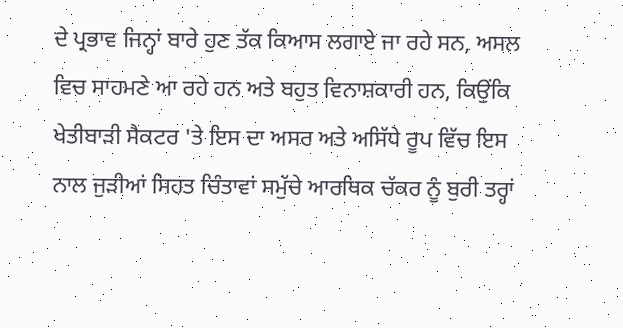ਦੇ ਪ੍ਰਭਾਵ ਜਿਨ੍ਹਾਂ ਬਾਰੇ ਹੁਣ ਤੱਕ ਕਿਆਸ ਲਗਾਏ ਜਾ ਰਹੇ ਸਨ, ਅਸਲ ਵਿਚ ਸਾਹਮਣੇ ਆ ਰਹੇ ਹਨ ਅਤੇ ਬਹੁਤ ਵਿਨਾਸ਼ਕਾਰੀ ਹਨ, ਕਿਉਂਕਿ ਖੇਤੀਬਾੜੀ ਸੈਕਟਰ 'ਤੇ ਇਸ ਦਾ ਅਸਰ ਅਤੇ ਅਸਿੱਧੇ ਰੂਪ ਵਿੱਚ ਇਸ ਨਾਲ ਜੁੜੀਆਂ ਸਿਹਤ ਚਿੰਤਾਵਾਂ ਸਮੁੱਚੇ ਆਰਥਿਕ ਚੱਕਰ ਨੂੰ ਬੁਰੀ ਤਰ੍ਹਾਂ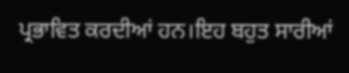ਪ੍ਰਭਾਵਿਤ ਕਰਦੀਆਂ ਹਨ।ਇਹ ਬਹੁਤ ਸਾਰੀਆਂ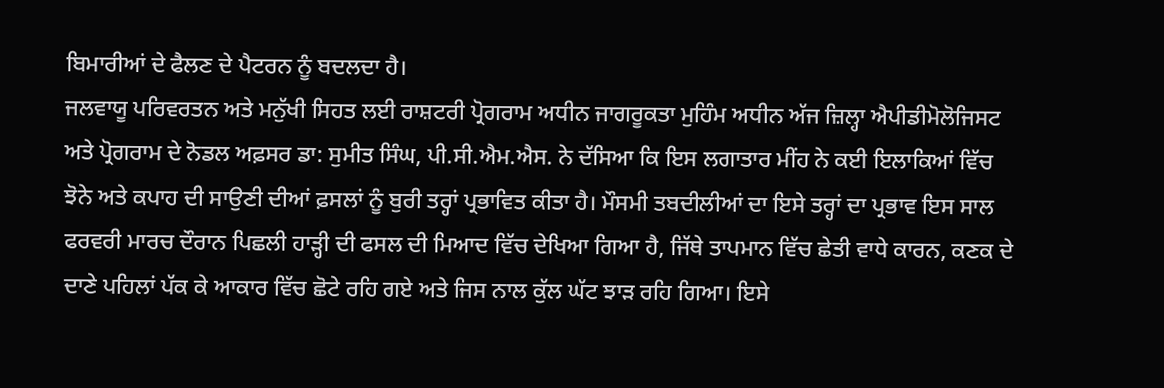ਬਿਮਾਰੀਆਂ ਦੇ ਫੈਲਣ ਦੇ ਪੈਟਰਨ ਨੂੰ ਬਦਲਦਾ ਹੈ।
ਜਲਵਾਯੂ ਪਰਿਵਰਤਨ ਅਤੇ ਮਨੁੱਖੀ ਸਿਹਤ ਲਈ ਰਾਸ਼ਟਰੀ ਪ੍ਰੋਗਰਾਮ ਅਧੀਨ ਜਾਗਰੂਕਤਾ ਮੁਹਿੰਮ ਅਧੀਨ ਅੱਜ ਜ਼ਿਲ੍ਹਾ ਐਪੀਡੀਮੋਲੋਜਿਸਟ ਅਤੇ ਪ੍ਰੋਗਰਾਮ ਦੇ ਨੋਡਲ ਅਫ਼ਸਰ ਡਾ: ਸੁਮੀਤ ਸਿੰਘ, ਪੀ.ਸੀ.ਐਮ.ਐਸ. ਨੇ ਦੱਸਿਆ ਕਿ ਇਸ ਲਗਾਤਾਰ ਮੀਂਹ ਨੇ ਕਈ ਇਲਾਕਿਆਂ ਵਿੱਚ ਝੋਨੇ ਅਤੇ ਕਪਾਹ ਦੀ ਸਾਉਣੀ ਦੀਆਂ ਫ਼ਸਲਾਂ ਨੂੰ ਬੁਰੀ ਤਰ੍ਹਾਂ ਪ੍ਰਭਾਵਿਤ ਕੀਤਾ ਹੈ। ਮੌਸਮੀ ਤਬਦੀਲੀਆਂ ਦਾ ਇਸੇ ਤਰ੍ਹਾਂ ਦਾ ਪ੍ਰਭਾਵ ਇਸ ਸਾਲ ਫਰਵਰੀ ਮਾਰਚ ਦੌਰਾਨ ਪਿਛਲੀ ਹਾੜ੍ਹੀ ਦੀ ਫਸਲ ਦੀ ਮਿਆਦ ਵਿੱਚ ਦੇਖਿਆ ਗਿਆ ਹੈ, ਜਿੱਥੇ ਤਾਪਮਾਨ ਵਿੱਚ ਛੇਤੀ ਵਾਧੇ ਕਾਰਨ, ਕਣਕ ਦੇ ਦਾਣੇ ਪਹਿਲਾਂ ਪੱਕ ਕੇ ਆਕਾਰ ਵਿੱਚ ਛੋਟੇ ਰਹਿ ਗਏ ਅਤੇ ਜਿਸ ਨਾਲ ਕੁੱਲ ਘੱਟ ਝਾੜ ਰਹਿ ਗਿਆ। ਇਸੇ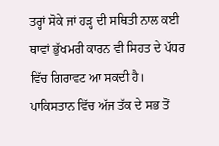ਤਰ੍ਹਾਂ ਸੋਕੇ ਜਾਂ ਹੜ੍ਹ ਦੀ ਸਥਿਤੀ ਨਾਲ ਕਈ ਥਾਵਾਂ ਭੁੱਖਮਰੀ ਕਾਰਨ ਵੀ ਸਿਹਤ ਦੇ ਪੱਧਰ ਵਿੱਚ ਗਿਰਾਵਟ ਆ ਸਕਦੀ ਹੈ। ਪਾਕਿਸਤਾਨ ਵਿੱਚ ਅੱਜ ਤੱਕ ਦੇ ਸਭ ਤੋਂ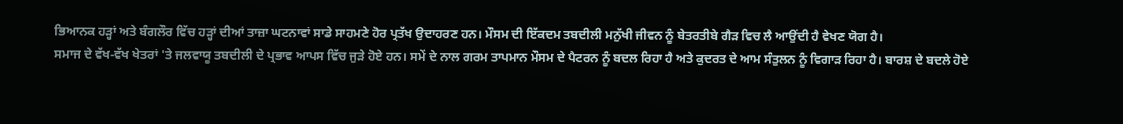ਭਿਆਨਕ ਹੜ੍ਹਾਂ ਅਤੇ ਬੰਗਲੌਰ ਵਿੱਚ ਹੜ੍ਹਾਂ ਦੀਆਂ ਤਾਜ਼ਾ ਘਟਨਾਵਾਂ ਸਾਡੇ ਸਾਹਮਣੇ ਹੋਰ ਪ੍ਰਤੱਖ ਉਦਾਹਰਣ ਹਨ। ਮੌਸਮ ਦੀ ਇੱਕਦਮ ਤਬਦੀਲੀ ਮਨੁੱਖੀ ਜੀਵਨ ਨੂੰ ਬੇਤਰਤੀਬੇ ਗੈੜ ਵਿਚ ਲੈ ਆਉਂਦੀ ਹੈ ਵੇਖਣ ਯੋਗ ਹੈ।
ਸਮਾਜ ਦੇ ਵੱਖ-ਵੱਖ ਖੇਤਰਾਂ 'ਤੇ ਜਲਵਾਯੂ ਤਬਦੀਲੀ ਦੇ ਪ੍ਰਭਾਵ ਆਪਸ ਵਿੱਚ ਜੁੜੇ ਹੋਏ ਹਨ। ਸਮੇਂ ਦੇ ਨਾਲ ਗਰਮ ਤਾਪਮਾਨ ਮੌਸਮ ਦੇ ਪੈਟਰਨ ਨੂੰ ਬਦਲ ਰਿਹਾ ਹੈ ਅਤੇ ਕੁਦਰਤ ਦੇ ਆਮ ਸੰਤੁਲਨ ਨੂੰ ਵਿਗਾੜ ਰਿਹਾ ਹੈ। ਬਾਰਸ਼ ਦੇ ਬਦਲੇ ਹੋਏ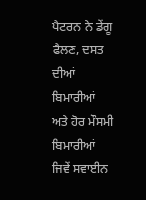ਪੈਟਰਨ ਨੇ ਡੇਂਗੂ ਫੈਲਣ, ਦਸਤ ਦੀਆਂ ਬਿਮਾਰੀਆਂ ਅਤੇ ਹੋਰ ਮੌਸਮੀ ਬਿਮਾਰੀਆਂ ਜਿਵੇਂ ਸਵਾਈਨ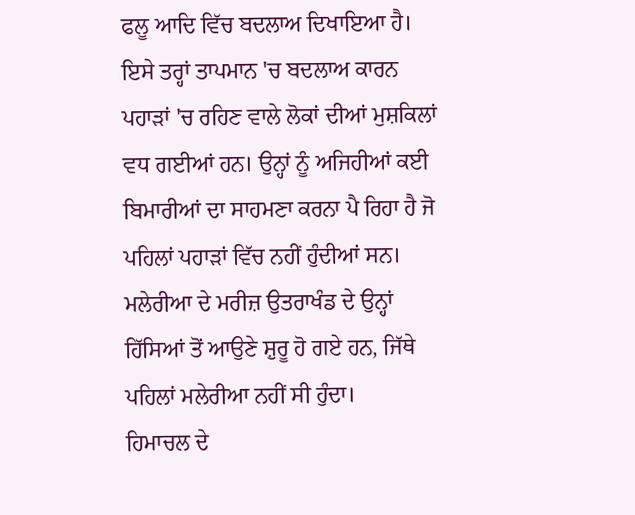ਫਲੂ ਆਦਿ ਵਿੱਚ ਬਦਲਾਅ ਦਿਖਾਇਆ ਹੈ। ਇਸੇ ਤਰ੍ਹਾਂ ਤਾਪਮਾਨ 'ਚ ਬਦਲਾਅ ਕਾਰਨ ਪਹਾੜਾਂ 'ਚ ਰਹਿਣ ਵਾਲੇ ਲੋਕਾਂ ਦੀਆਂ ਮੁਸ਼ਕਿਲਾਂ ਵਧ ਗਈਆਂ ਹਨ। ਉਨ੍ਹਾਂ ਨੂੰ ਅਜਿਹੀਆਂ ਕਈ ਬਿਮਾਰੀਆਂ ਦਾ ਸਾਹਮਣਾ ਕਰਨਾ ਪੈ ਰਿਹਾ ਹੈ ਜੋ ਪਹਿਲਾਂ ਪਹਾੜਾਂ ਵਿੱਚ ਨਹੀਂ ਹੁੰਦੀਆਂ ਸਨ। ਮਲੇਰੀਆ ਦੇ ਮਰੀਜ਼ ਉਤਰਾਖੰਡ ਦੇ ਉਨ੍ਹਾਂ ਹਿੱਸਿਆਂ ਤੋਂ ਆਉਣੇ ਸ਼ੁਰੂ ਹੋ ਗਏ ਹਨ, ਜਿੱਥੇ ਪਹਿਲਾਂ ਮਲੇਰੀਆ ਨਹੀਂ ਸੀ ਹੁੰਦਾ।
ਹਿਮਾਚਲ ਦੇ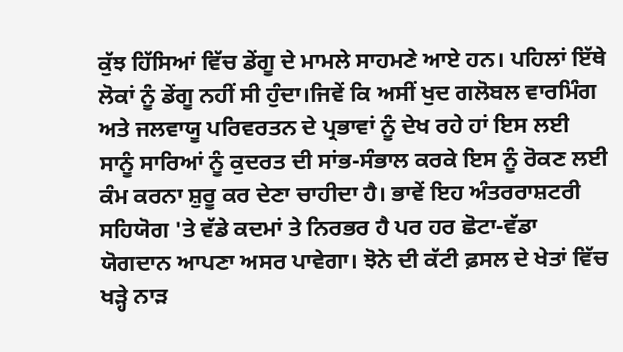ਕੁੱਝ ਹਿੱਸਿਆਂ ਵਿੱਚ ਡੇਂਗੂ ਦੇ ਮਾਮਲੇ ਸਾਹਮਣੇ ਆਏ ਹਨ। ਪਹਿਲਾਂ ਇੱਥੇ ਲੋਕਾਂ ਨੂੰ ਡੇਂਗੂ ਨਹੀਂ ਸੀ ਹੁੰਦਾ।ਜਿਵੇਂ ਕਿ ਅਸੀਂ ਖੁਦ ਗਲੋਬਲ ਵਾਰਮਿੰਗ ਅਤੇ ਜਲਵਾਯੂ ਪਰਿਵਰਤਨ ਦੇ ਪ੍ਰਭਾਵਾਂ ਨੂੰ ਦੇਖ ਰਹੇ ਹਾਂ ਇਸ ਲਈ ਸਾਨੂੰ ਸਾਰਿਆਂ ਨੂੰ ਕੁਦਰਤ ਦੀ ਸਾਂਭ-ਸੰਭਾਲ ਕਰਕੇ ਇਸ ਨੂੰ ਰੋਕਣ ਲਈ ਕੰਮ ਕਰਨਾ ਸ਼ੁਰੂ ਕਰ ਦੇਣਾ ਚਾਹੀਦਾ ਹੈ। ਭਾਵੇਂ ਇਹ ਅੰਤਰਰਾਸ਼ਟਰੀ ਸਹਿਯੋਗ 'ਤੇ ਵੱਡੇ ਕਦਮਾਂ ਤੇ ਨਿਰਭਰ ਹੈ ਪਰ ਹਰ ਛੋਟਾ-ਵੱਡਾ ਯੋਗਦਾਨ ਆਪਣਾ ਅਸਰ ਪਾਵੇਗਾ। ਝੋਨੇ ਦੀ ਕੱਟੀ ਫ਼ਸਲ ਦੇ ਖੇਤਾਂ ਵਿੱਚ ਖੜ੍ਹੇ ਨਾੜ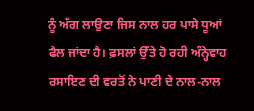ਨੂੰ ਅੱਗ ਲਾਉਣਾ ਜਿਸ ਨਾਲ ਹਰ ਪਾਸੇ ਧੂਆਂ ਫੈਲ ਜਾਂਦਾ ਹੈ। ਫ਼ਸਲਾਂ ਉੱਤੇ ਹੋ ਰਹੀ ਅੰਨ੍ਹੇਵਾਹ ਰਸਾਇਣ ਦੀ ਵਰਤੋਂ ਨੇ ਪਾਣੀ ਦੇ ਨਾਲ-ਨਾਲ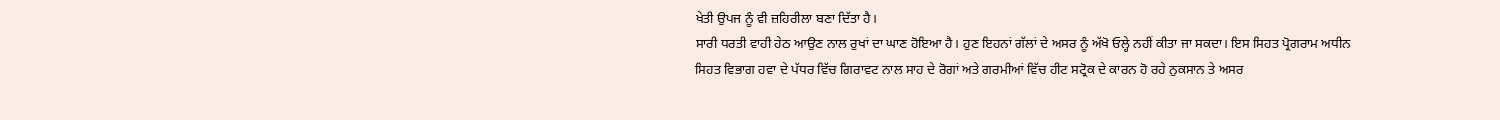ਖੇਤੀ ਉਪਜ ਨੂੰ ਵੀ ਜ਼ਹਿਰੀਲਾ ਬਣਾ ਦਿੱਤਾ ਹੈ।
ਸਾਰੀ ਧਰਤੀ ਵਾਹੀ ਹੇਠ ਆਉਣ ਨਾਲ ਰੁਖਾਂ ਦਾ ਘਾਣ ਹੋਇਆ ਹੈ। ਹੁਣ ਇਹਨਾਂ ਗੱਲਾਂ ਦੇ ਅਸਰ ਨੂੰ ਅੱਖੋ ਓਲ੍ਹੇ ਨਹੀਂ ਕੀਤਾ ਜਾ ਸਕਦਾ। ਇਸ ਸਿਹਤ ਪ੍ਰੋਗਰਾਮ ਅਧੀਨ ਸਿਹਤ ਵਿਭਾਗ ਹਵਾ ਦੇ ਪੱਧਰ ਵਿੱਚ ਗਿਰਾਵਟ ਨਾਲ ਸਾਹ ਦੇ ਰੋਗਾਂ ਅਤੇ ਗਰਮੀਆਂ ਵਿੱਚ ਹੀਟ ਸਟ੍ਰੋਕ ਦੇ ਕਾਰਨ ਹੋ ਰਹੇ ਨੁਕਸਾਨ ਤੇ ਅਸਰ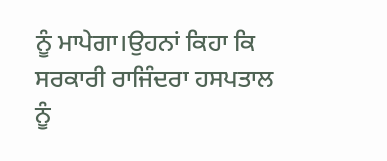ਨੂੰ ਮਾਪੇਗਾ।ਉਹਨਾਂ ਕਿਹਾ ਕਿ ਸਰਕਾਰੀ ਰਾਜਿੰਦਰਾ ਹਸਪਤਾਲ ਨੂੰ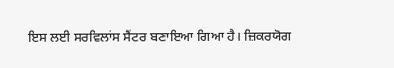ਇਸ ਲਈ ਸਰਵਿਲਾਂਸ ਸੈਂਟਰ ਬਣਾਇਆ ਗਿਆ ਹੈ। ਜ਼ਿਕਰਯੋਗ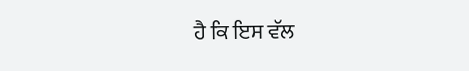ਹੈ ਕਿ ਇਸ ਵੱਲ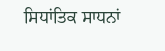ਸਿਧਾਂਤਿਕ ਸਾਧਨਾਂ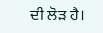ਦੀ ਲੋੜ ਹੈ।